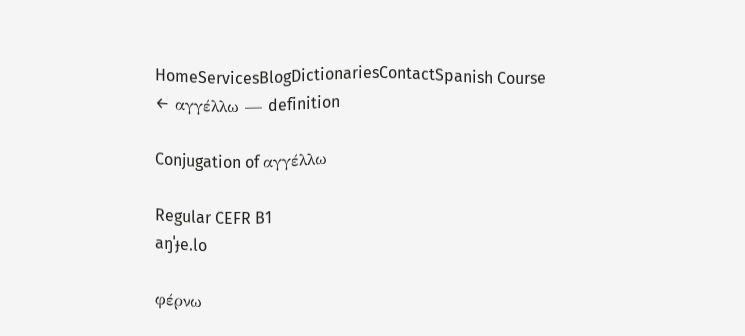HomeServicesBlogDictionariesContactSpanish Course
← αγγέλλω — definition

Conjugation of αγγέλλω

Regular CEFR B1
aŋˈɟe.lo

φέρνω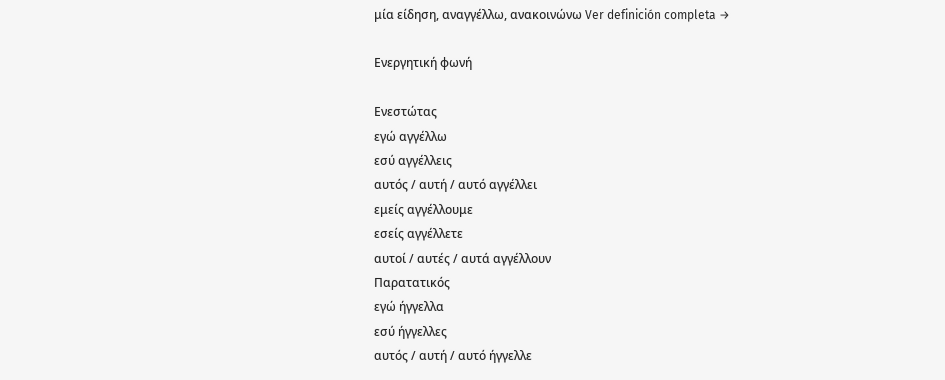μία είδηση, αναγγέλλω, ανακοινώνω Ver definición completa →

Ενεργητική φωνή

Ενεστώτας
εγώ αγγέλλω
εσύ αγγέλλεις
αυτός / αυτή / αυτό αγγέλλει
εμείς αγγέλλουμε
εσείς αγγέλλετε
αυτοί / αυτές / αυτά αγγέλλουν
Παρατατικός
εγώ ήγγελλα
εσύ ήγγελλες
αυτός / αυτή / αυτό ήγγελλε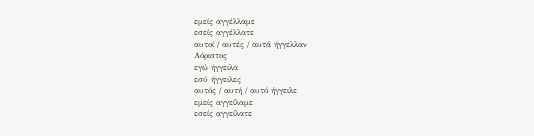εμείς αγγέλλαμε
εσείς αγγέλλατε
αυτοί / αυτές / αυτά ήγγελλαν
Αόριστος
εγώ ήγγειλα
εσύ ήγγειλες
αυτός / αυτή / αυτό ήγγειλε
εμείς αγγείλαμε
εσείς αγγείλατε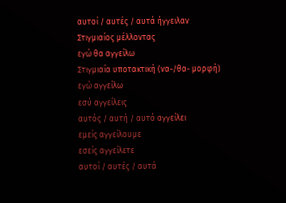αυτοί / αυτές / αυτά ήγγειλαν
Στιγμιαίος μέλλοντας
εγώ θα αγγείλω
Στιγμιαία υποτακτική (να-/θα- μορφή)
εγώ αγγείλω
εσύ αγγείλεις
αυτός / αυτή / αυτό αγγείλει
εμείς αγγείλουμε
εσείς αγγείλετε
αυτοί / αυτές / αυτά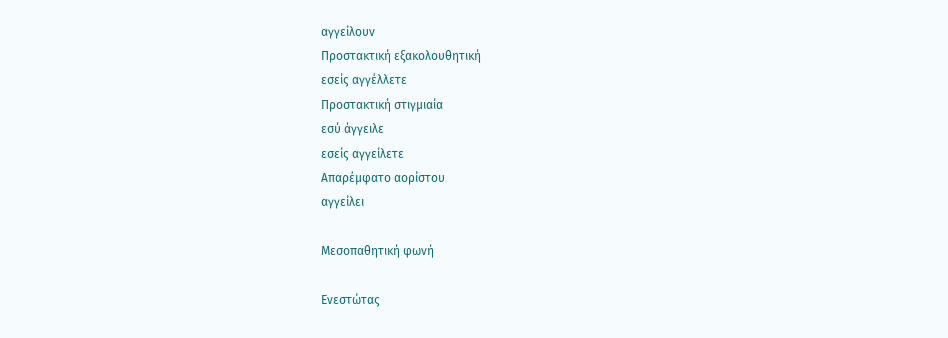αγγείλουν
Προστακτική εξακολουθητική
εσείς αγγέλλετε
Προστακτική στιγμιαία
εσύ άγγειλε
εσείς αγγείλετε
Απαρέμφατο αορίστου
αγγείλει

Μεσοπαθητική φωνή

Ενεστώτας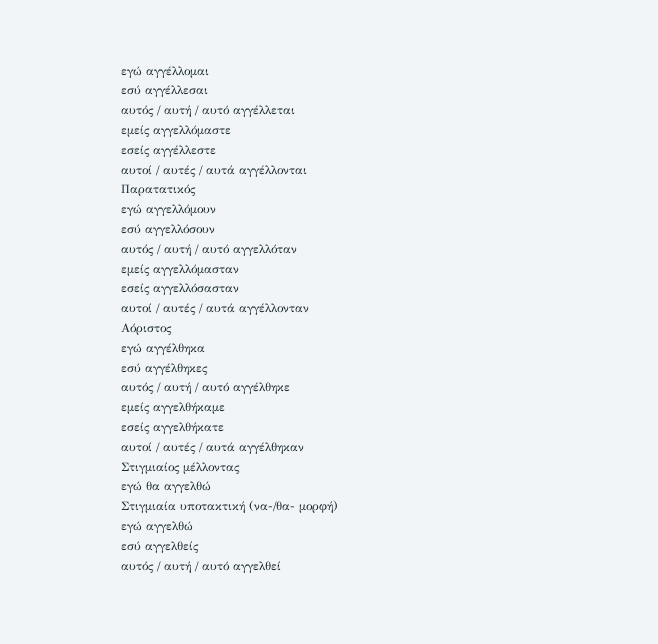εγώ αγγέλλομαι
εσύ αγγέλλεσαι
αυτός / αυτή / αυτό αγγέλλεται
εμείς αγγελλόμαστε
εσείς αγγέλλεστε
αυτοί / αυτές / αυτά αγγέλλονται
Παρατατικός
εγώ αγγελλόμουν
εσύ αγγελλόσουν
αυτός / αυτή / αυτό αγγελλόταν
εμείς αγγελλόμασταν
εσείς αγγελλόσασταν
αυτοί / αυτές / αυτά αγγέλλονταν
Αόριστος
εγώ αγγέλθηκα
εσύ αγγέλθηκες
αυτός / αυτή / αυτό αγγέλθηκε
εμείς αγγελθήκαμε
εσείς αγγελθήκατε
αυτοί / αυτές / αυτά αγγέλθηκαν
Στιγμιαίος μέλλοντας
εγώ θα αγγελθώ
Στιγμιαία υποτακτική (να-/θα- μορφή)
εγώ αγγελθώ
εσύ αγγελθείς
αυτός / αυτή / αυτό αγγελθεί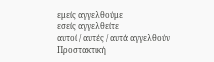εμείς αγγελθούμε
εσείς αγγελθείτε
αυτοί / αυτές / αυτά αγγελθούν
Προστακτική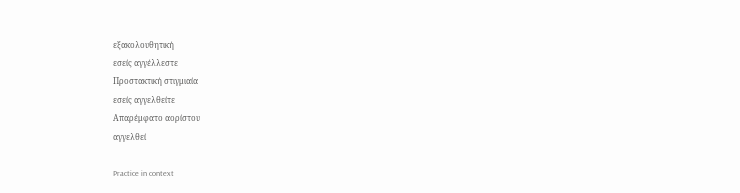εξακολουθητική
εσείς αγγέλλεστε
Προστακτική στιγμιαία
εσείς αγγελθείτε
Απαρέμφατο αορίστου
αγγελθεί

Practice in context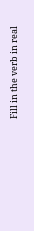Fill in the verb in real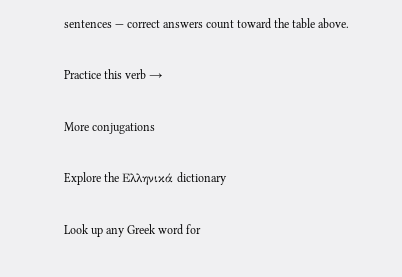sentences — correct answers count toward the table above.

Practice this verb →

More conjugations

Explore the Ελληνικά dictionary

Look up any Greek word for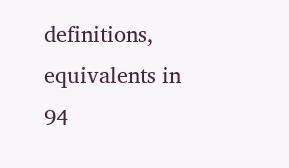definitions, equivalents in 94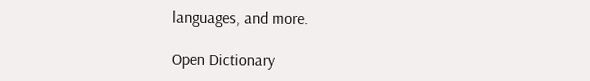languages, and more.

Open Dictionary